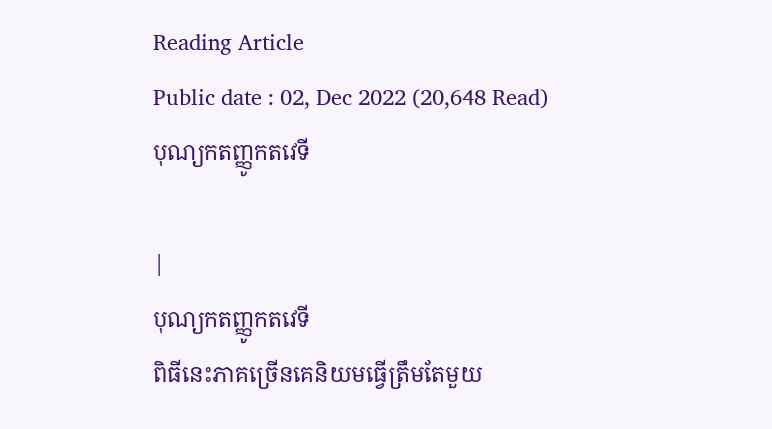Reading Article
Public date : 02, Dec 2022 (20,648 Read)
បុណ្យកតញ្ញូកតវេទី

|
បុណ្យកតញ្ញូកតវេទី
ពិធីនេះភាគច្រើនគេនិយមធ្វើត្រឹមតែមួយ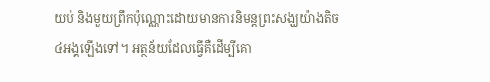យប់ និងមួយព្រឹកប៉ុណ្ណោះដោយមានការនិមន្តព្រះសង្ឃយ៉ាងតិច៤អង្គឡើងទៅ។ អត្ថន័យដែលធ្វើគឺដើម្បីគោ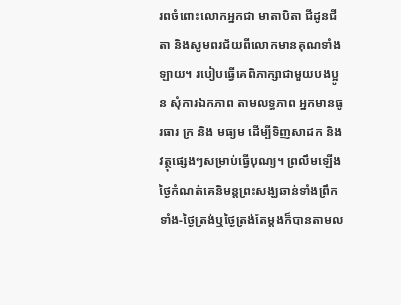រពចំពោះលោកអ្នកជា មាតាបិតា ជីដូនជីតា និងសូមពរជ័យពីលោកមានគុណទាំងឡាយ។ របៀបធ្វើគេពិភាក្សាជាមួយបងប្អូន សុំការឯកភាព តាមលទ្ធភាព អ្នកមានធូរធារ ក្រ និង មធ្យម ដើម្បីទិញសាដក និងវត្ថុផ្សេងៗសម្រាប់ធ្វើបុណ្យ។ ព្រលឹមឡើងថ្ងៃកំណត់គេនិមន្តព្រះសង្ឃឆាន់ទាំងព្រឹកទាំង-ថ្ងៃត្រង់ឬថ្ងៃត្រង់តែម្ដងក៏បានតាមល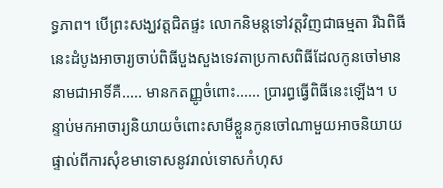ទ្ធភាព។ បើព្រះសង្ឃវត្តជិតផ្ទះ លោកនិមន្តទៅវត្តវិញជាធម្មតា រីឯពិធីនេះដំបូងអាចារ្យចាប់ពិធីបួងសួងទេវតាប្រកាសពិធីដែលកូនចៅមាននាមជាអាទិ៍គឺ..... មានកតញ្ញូចំពោះ...... ប្រារព្ធធ្វើពិធីនេះឡើង។ បន្ទាប់មកអាចារ្យនិយាយចំពោះសាមីខ្លួនកូនចៅណាមួយអាចនិយាយផ្ទាល់ពីការសុំខមាទោសនូវរាល់ទោសកំហុស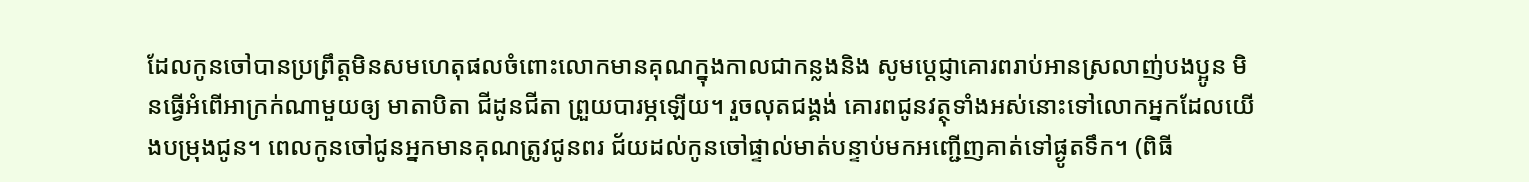ដែលកូនចៅបានប្រព្រឹត្តមិនសមហេតុផលចំពោះលោកមានគុណក្នុងកាលជាកន្លងនិង សូមប្តេជ្ញាគោរពរាប់អានស្រលាញ់បងប្អូន មិនធ្វើអំពើអាក្រក់ណាមួយឲ្យ មាតាបិតា ជីដូនជីតា ព្រួយបារម្ភឡើយ។ រួចលុតជង្គង់ គោរពជូនវត្ថុទាំងអស់នោះទៅលោកអ្នកដែលយើងបម្រុងជូន។ ពេលកូនចៅជូនអ្នកមានគុណត្រូវជូនពរ ជ័យដល់កូនចៅផ្ទាល់មាត់បន្ទាប់មកអញ្ជើញគាត់ទៅផ្ងូតទឹក។ (ពិធី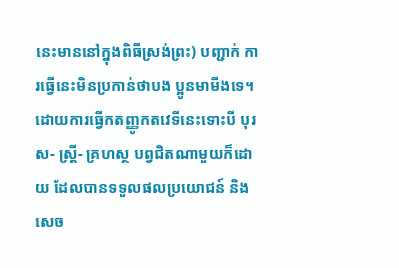នេះមាននៅក្នុងពិធីស្រង់ព្រះ) បញ្ជាក់ ការធ្វើនេះមិនប្រកាន់ថាបង ប្អូនមាមីងទេ។ ដោយការធ្វើកតញ្ញូកតវេទីនេះទោះបី បុរស- ស្ត្រី- គ្រហស្ថ បព្វជិតណាមួយក៏ដោយ ដែលបានទទួលផលប្រយោជន៍ និងសេច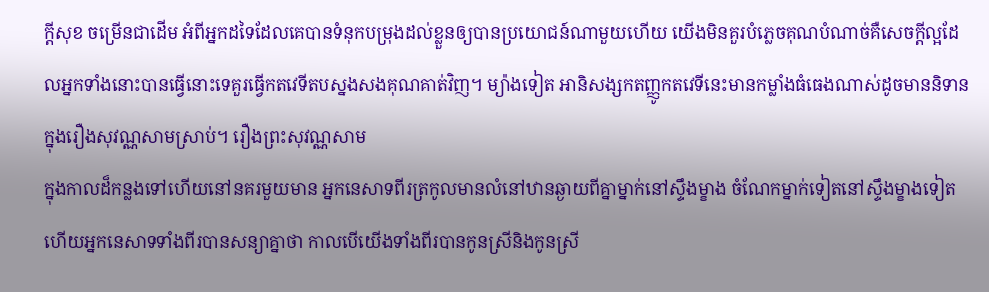ក្ដីសុខ ចម្រើនជាដើម អំពីអ្នកដទៃដែលគេបានទំនុកបម្រុងដល់ខ្លួនឲ្យបានប្រយោជន៍ណាមួយហើយ យើងមិនគួរបំភ្លេចគុណបំណាច់គឺសេចក្ដីល្អដែលអ្នកទាំងនោះបានធ្វើនោះទេគួរធ្វើកតវេទីតបស្នងសងគុណគាត់វិញ។ ម្យ៉ាងទៀត អានិសង្សកតញ្ញូកតវេទីនេះមានកម្លាំងធំធេងណាស់ដូចមាននិទានក្នុងរឿងសុវណ្ណសាមស្រាប់។ រឿងព្រះសុវណ្ណសាម
ក្នុងកាលដ៏កន្លងទៅហើយនៅនគរមួយមាន អ្នកនេសាទពីរត្រកូលមានលំនៅឋានឆ្ងាយពីគ្នាម្នាក់នៅស្ទឹងម្ខាង ចំណែកម្នាក់ទៀតនៅស្ទឹងម្ខាងទៀតហើយអ្នកនេសាទទាំងពីរបានសន្យាគ្នាថា កាលបើយើងទាំងពីរបានកូនស្រីនិងកូនស្រី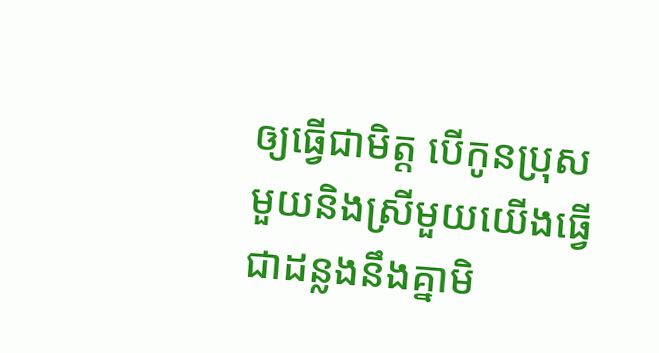ឲ្យធ្វើជាមិត្ត បើកូនប្រុសមួយនិងស្រីមួយយើងធ្វើជាដន្លងនឹងគ្នាមិ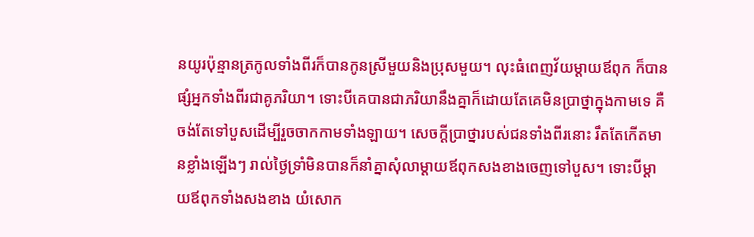នយូរប៉ុន្មានត្រកូលទាំងពីរក៏បានកូនស្រីមួយនិងប្រុសមួយ។ លុះធំពេញវ័យម្ដាយឪពុក ក៏បានផ្សំអ្នកទាំងពីរជាគូភរិយា។ ទោះបីគេបានជាភរិយានឹងគ្នាក៏ដោយតែគេមិនប្រាថ្នាក្នុងកាមទេ គឺចង់តែទៅបួសដើម្បីរួចចាកកាមទាំងឡាយ។ សេចក្ដីប្រាថ្នារបស់ជនទាំងពីរនោះ រឹតតែកើតមានខ្លាំងឡើងៗ រាល់ថ្ងៃទ្រាំមិនបានក៏នាំគ្នាសុំលាម្ដាយឪពុកសងខាងចេញទៅបួស។ ទោះបីម្ដាយឪពុកទាំងសងខាង យំសោក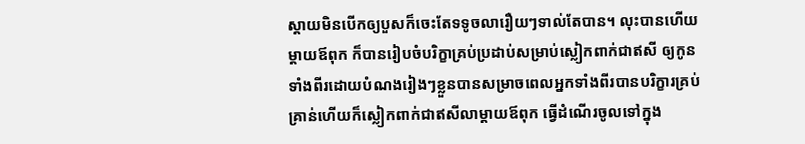ស្ដាយមិនបើកឲ្យបួសក៏ចេះតែទទូចលារឿយៗទាល់តែបាន។ លុះបានហើយម្ដាយឪពុក ក៏បានរៀបចំបរិក្ខាគ្រប់ប្រដាប់សម្រាប់ស្លៀកពាក់ជាឥសី ឲ្យកូនទាំងពីរដោយបំណងរៀងៗខ្លួនបានសម្រាចពេលអ្នកទាំងពីរបានបរិក្ខារគ្រប់គ្រាន់ហើយក៏ស្លៀកពាក់ជាឥសីលាម្ដាយឪពុក ធ្វើដំណើរចូលទៅក្នុង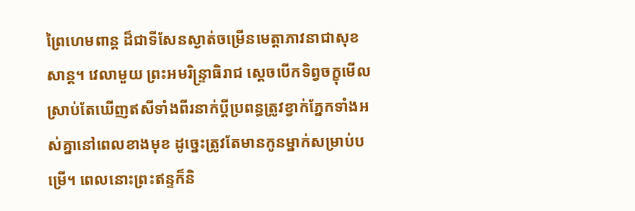ព្រៃហេមពាន្ត ដ៏ជាទីសែនស្ងាត់ចម្រើនមេត្តាភាវនាជាសុខសាន្ត។ វេលាមួយ ព្រះអមរិន្ទ្រាធិរាជ ស្ដេចបើកទិព្វចក្ខុមើលស្រាប់តែឃើញឥសីទាំងពីរនាក់ប្ដីប្រពន្ធត្រូវខ្វាក់ភ្នែកទាំងអស់គ្នានៅពេលខាងមុខ ដូច្នេះត្រូវតែមានកូនម្នាក់សម្រាប់បម្រើ។ ពេលនោះព្រះឥន្ទក៏និ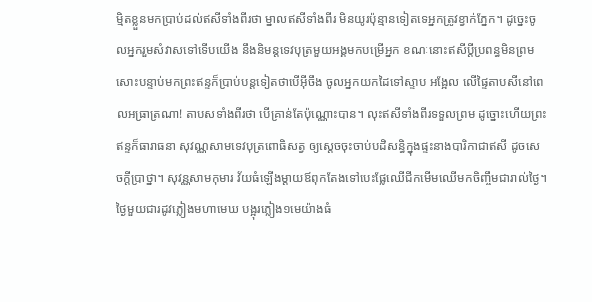ម្មិតខ្លួនមកប្រាប់ដល់ឥសីទាំងពីរថា ម្នាលឥសីទាំងពីរ មិនយូរប៉ុន្មានទៀតទេអ្នកត្រូវខ្វាក់ភ្នែក។ ដូច្នេះចូលអ្នករួមសំវាសទៅទើបយើង នឹងនិមន្តទេវបុត្រមួយអង្គមកបម្រើអ្នក ខណៈនោះឥសីប្ដីប្រពន្ធមិនព្រមសោះបន្ទាប់មកព្រះឥន្ទក៏ប្រាប់បន្តទៀតថាបើអ៊ីចឹង ចូលអ្នកយកដៃទៅស្ទាប អង្អែល លើផ្ទៃតាបសីនៅពេលអធ្រាត្រណា! តាបសទាំងពីរថា បើគ្រាន់តែប៉ុណ្ណោះបាន។ លុះឥសីទាំងពីរទទួលព្រម ដូច្នោះហើយព្រះឥន្ទក៏ធារាធនា សុវណ្ណសាមទេវបុត្រពោធិសត្វ ឲ្យស្ដេចចុះចាប់បដិសន្ធិក្នុងផ្ទះនាងបារិកាជាឥសី ដូចសេចក្ដីប្រាថ្នា។ សុវន្ណសាមកុមារ វ័យធំឡើងម្ដាយឪពុកតែងទៅបេះផ្លែឈើជីកមើមឈើមកចិញ្ចឹមជារាល់ថ្ងៃ។ ថ្ងៃមួយជារដូវភ្លៀងមហាមេឃ បង្អុរភ្លៀង១មេយ៉ាងធំ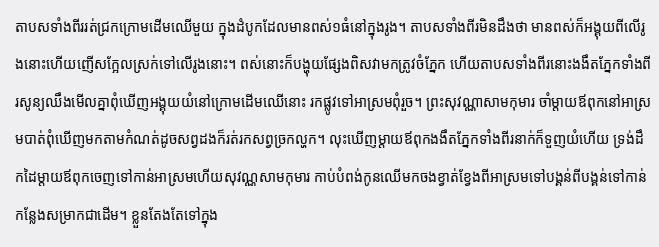តាបសទាំងពីររត់ជ្រកក្រោមដើមឈើមួយ ក្នុងដំបូកដែលមានពស់១ធំនៅក្នុងរូង។ តាបសទាំងពីរមិនដឹងថា មានពស់ក៏អង្គុយពីលើរូងនោះហើយញើសក្អែលស្រក់ទៅលើរូងនោះ។ ពស់នោះក៏បង្ហុយផ្សែងពិសវាមកត្រូវចំភ្នែក ហើយតាបសទាំងពីរនោះងងឹតភ្នែកទាំងពីរសូន្យឈឹងមើលគ្នាពុំឃើញអង្គុយយំនៅក្រោមដើមឈើនោះ រកផ្លូវទៅអាស្រមពុំរួច។ ព្រះសុវណ្ណាសាមកុមារ ចាំម្ដាយឪពុកនៅអាស្រមបាត់ពុំឃើញមកតាមកំណត់ដូចសព្វដងក៏រត់រកសព្វច្រកល្ហក។ លុះឃើញម្ដាយឪពុកងងឹតភ្នែកទាំងពីរនាក់ក៏ទួញយំហើយ ទ្រង់ដឹកដៃម្ដាយឪពុកចេញទៅកាន់អាស្រមហើយសុវណ្ណសាមកុមារ កាប់បំពង់កូនឈើមកចងខ្វាត់ខ្វែងពីអាស្រមទៅបង្គន់ពីបង្គន់ទៅកាន់កន្លែងសម្រាកជាដើម។ ខ្លួនតែងតែទៅក្នុង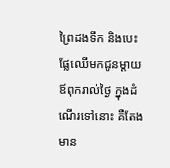ព្រៃដងទឹក និងបេះផ្លែឈើមកជូនម្ដាយឪពុករាល់ថ្ងៃ ក្នុងដំណើរទៅនោះ គឺតែងមាន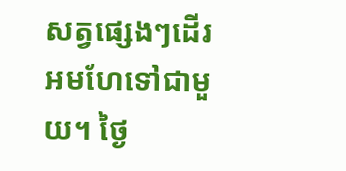សត្វផ្សេងៗដើរអមហែទៅជាមួយ។ ថ្ងៃ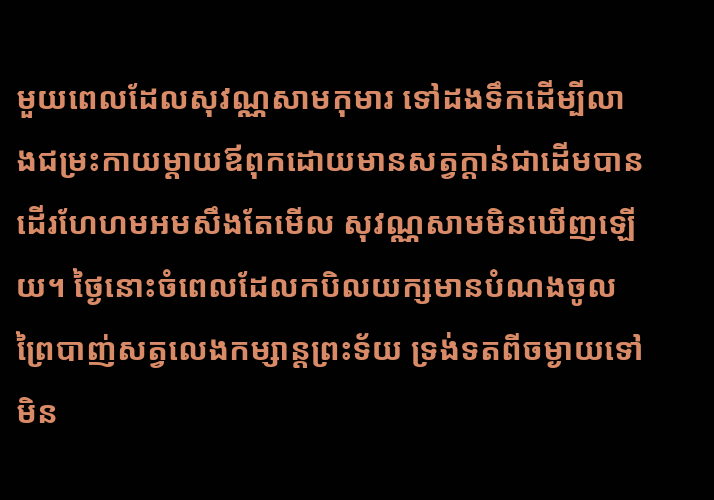មួយពេលដែលសុវណ្ណសាមកុមារ ទៅដងទឹកដើម្បីលាងជម្រះកាយម្ដាយឪពុកដោយមានសត្វក្ដាន់ជាដើមបានដើរហែហមអមសឹងតែមើល សុវណ្ណសាមមិនឃើញឡើយ។ ថ្ងៃនោះចំពេលដែលកបិលយក្សមានបំណងចូលព្រៃបាញ់សត្វលេងកម្សាន្តព្រះទ័យ ទ្រង់ទតពីចម្ងាយទៅមិន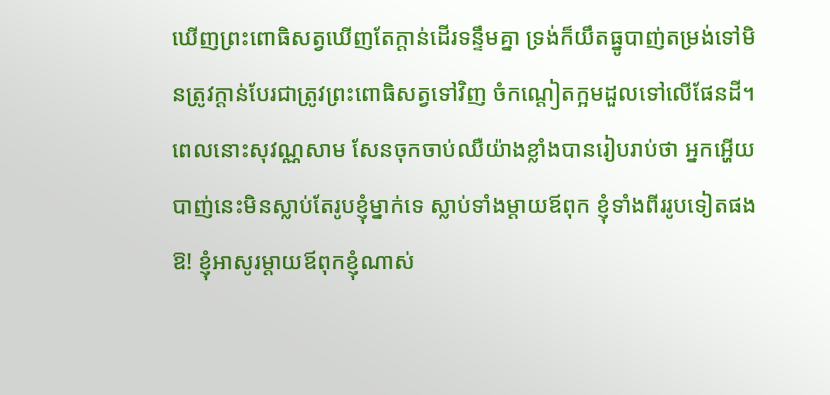ឃើញព្រះពោធិសត្វឃើញតែក្ដាន់ដើរទន្ទឹមគ្នា ទ្រង់ក៏យឹតធ្នូបាញ់តម្រង់ទៅមិនត្រូវក្ដាន់បែរជាត្រូវព្រះពោធិសត្វទៅវិញ ចំកណ្ដៀតក្អមដួលទៅលើផែនដី។ ពេលនោះសុវណ្ណសាម សែនចុកចាប់ឈឺយ៉ាងខ្លាំងបានរៀបរាប់ថា អ្នកអ្ហើយបាញ់នេះមិនស្លាប់តែរូបខ្ញុំម្នាក់ទេ ស្លាប់ទាំងម្ដាយឪពុក ខ្ញុំទាំងពីររូបទៀតផង ឱ! ខ្ញុំអាសូរម្ដាយឪពុកខ្ញុំណាស់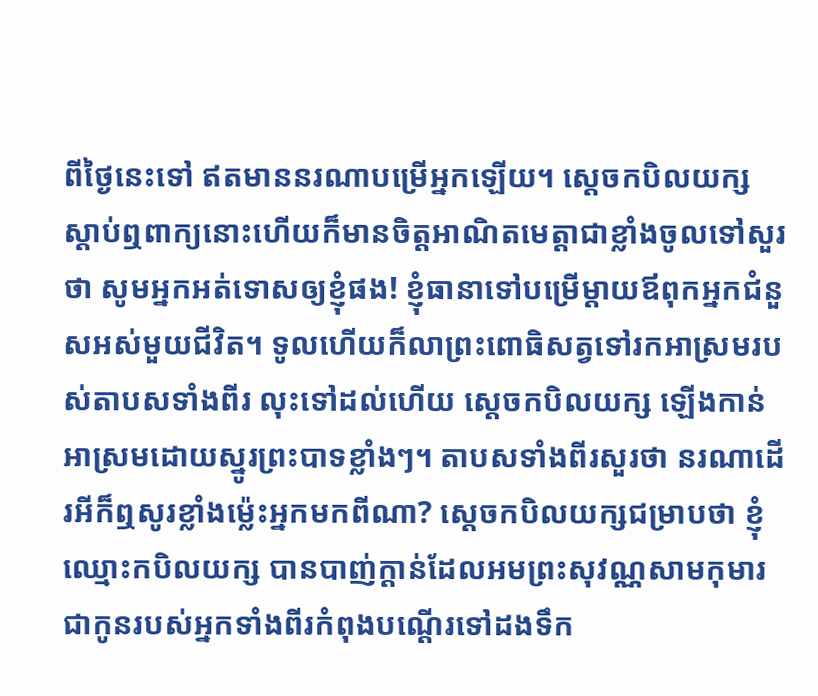ពីថ្ងៃនេះទៅ ឥតមាននរណាបម្រើអ្នកឡើយ។ ស្ដេចកបិលយក្សស្ដាប់ឮពាក្យនោះហើយក៏មានចិត្តអាណិតមេត្តាជាខ្លាំងចូលទៅសួរថា សូមអ្នកអត់ទោសឲ្យខ្ញុំផង! ខ្ញុំធានាទៅបម្រើម្ដាយឪពុកអ្នកជំនួសអស់មួយជីវិត។ ទូលហើយក៏លាព្រះពោធិសត្វទៅរកអាស្រមរបស់តាបសទាំងពីរ លុះទៅដល់ហើយ ស្ដេចកបិលយក្ស ឡើងកាន់អាស្រមដោយស្នូរព្រះបាទខ្លាំងៗ។ តាបសទាំងពីរសួរថា នរណាដើរអីក៏ឮសូរខ្លាំងម្ល៉េះអ្នកមកពីណា? ស្ដេចកបិលយក្សជម្រាបថា ខ្ញុំឈ្មោះកបិលយក្ស បានបាញ់ក្ដាន់ដែលអមព្រះសុវណ្ណសាមកុមារ ជាកូនរបស់អ្នកទាំងពីរកំពុងបណ្ដើរទៅដងទឹក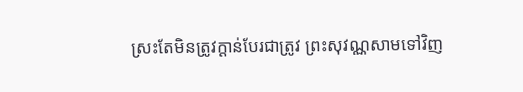ស្រះតែមិនត្រូវក្ដាន់បែរជាត្រូវ ព្រះសុវណ្ណសាមទៅវិញ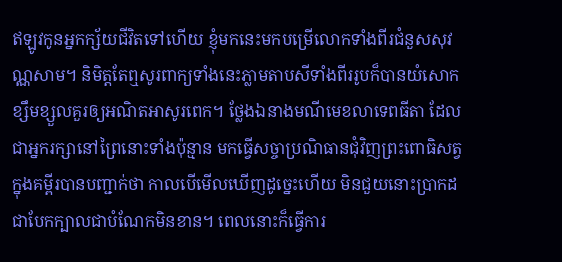ឥឡូវកូនអ្នកក្ស័យជីវិតទៅហើយ ខ្ញុំមកនេះមកបម្រើលោកទាំងពីរជំនួសសុវណ្ណសាម។ និមិត្តតែឮសូរពាក្យទាំងនេះភ្លាមតាបសីទាំងពីររូបក៏បានយំសោកខ្សឹមខ្សួលគួរឲ្យអណិតអាសូរពេក។ ថ្លែងឯនាងមណីមេខលាទេពធីតា ដែលជាអ្នករក្សានៅព្រៃនោះទាំងប៉ុន្មាន មកធ្វើសច្ចាប្រណិធានជុំវិញព្រះពោធិសត្វក្នុងគម្ពីរបានបញ្ជាក់ថា កាលបើមើលឃើញដូច្នេះហើយ មិនជួយនោះប្រាកដជាបែកក្បាលជាបំណែកមិនខាន។ ពេលនោះក៏ធ្វើការ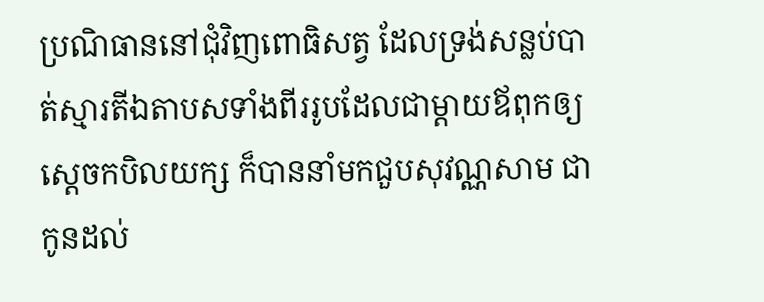ប្រណិធាននៅជុំវិញពោធិសត្វ ដែលទ្រង់សន្លប់បាត់ស្មារតីឯតាបសទាំងពីររូបដែលជាម្ដាយឪពុកឲ្យស្ដេចកបិលយក្ស ក៏បាននាំមកជួបសុវណ្ណសាម ជាកូនដល់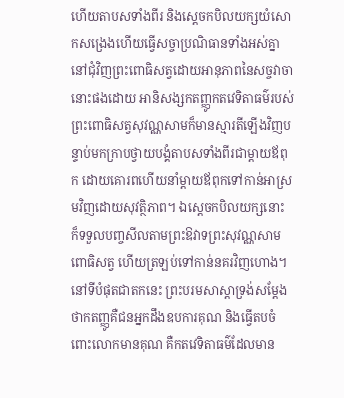ហើយតាបសទាំងពីរ និងស្ដេចកបិលយក្សយំសោកសង្រេងហើយធ្វើសច្ចាប្រណិធានទាំងអស់គ្នានៅជុំវិញព្រះពោធិសត្វដោយអានុភាពនៃសច្ចវាចានោះផងដោយ អានិសង្សកតញ្ញូកតវេទិតាធម៌របស់ព្រះពោធិសត្វសុវណ្ណសាមក៏មានស្មារតីឡើងវិញបន្ទាប់មកក្រាបថ្វាយបង្គំតាបសទាំងពីរជាម្ដាយឪពុក ដោយគោរពហើយនាំម្ដាយឪពុកទៅកាន់អាស្រមវិញដោយសុវត្ថិភាព។ ឯស្ដេចកបិលយក្សនោះ ក៏ទទួលបញ្ចសីលតាមព្រះឱវាទព្រះសុវណ្ណសាមពោធិសត្វ ហើយត្រឡប់ទៅកាន់នគរវិញហោង។ នៅទីបំផុតជាតកនេះ ព្រះបរមសាស្ដាទ្រង់សម្ដែងថាកតញ្ញូគឺជនអ្នកដឹងឧបការគុណ និងធ្វើតបចំពោះលោកមានគុណ គឺកតវេទិតាធម៌ដែលមាន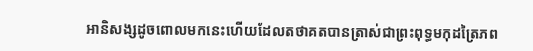អានិសង្សដូចពោលមកនេះហើយដែលតថាគតបានត្រាស់ជាព្រះពុទ្ធមកុដត្រៃភព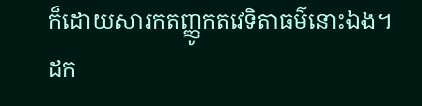ក៏ដោយសារកតញ្ញូកតវេទិតាធម៌នោះឯង។ ដក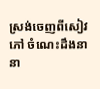ស្រង់ចេញពីសៀវភៅ ចំណេះដឹងនានា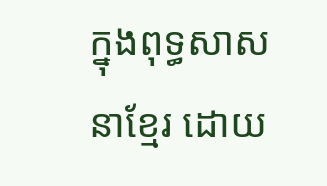ក្នុងពុទ្ធសាសនាខ្មែរ ដោយ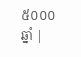៥០០០ឆ្នាំ |